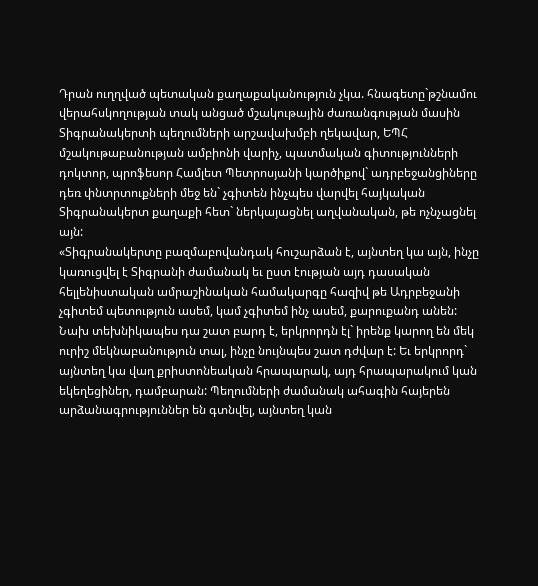Դրան ուղղված պետական քաղաքականություն չկա. հնագետը`թշնամու վերահսկողության տակ անցած մշակութային ժառանգության մասին
Տիգրանակերտի պեղումների արշավախմբի ղեկավար, ԵՊՀ մշակութաբանության ամբիոնի վարիչ, պատմական գիտությունների դոկտոր, պրոֆեսոր Համլետ Պետրոսյանի կարծիքով` ադրբեջանցիները դեռ փնտրտուքների մեջ են` չգիտեն ինչպես վարվել հայկական Տիգրանակերտ քաղաքի հետ` ներկայացնել աղվանական, թե ոչնչացնել այն:
«Տիգրանակերտը բազմաբովանդակ հուշարձան է, այնտեղ կա այն, ինչը կառուցվել է Տիգրանի ժամանակ եւ ըստ էության այդ դասական հելլենիստական ամրաշինական համակարգը հազիվ թե Ադրբեջանի չգիտեմ պետություն ասեմ, կամ չգիտեմ ինչ ասեմ, քարուքանդ անեն: Նախ տեխնիկապես դա շատ բարդ է, երկրորդն էլ` իրենք կարող են մեկ ուրիշ մեկնաբանություն տալ, ինչը նույնպես շատ դժվար է: Եւ երկրորդ` այնտեղ կա վաղ քրիստոնեական հրապարակ, այդ հրապարակում կան եկեղեցիներ, դամբարան: Պեղումների ժամանակ ահագին հայերեն արձանագրություններ են գտնվել, այնտեղ կան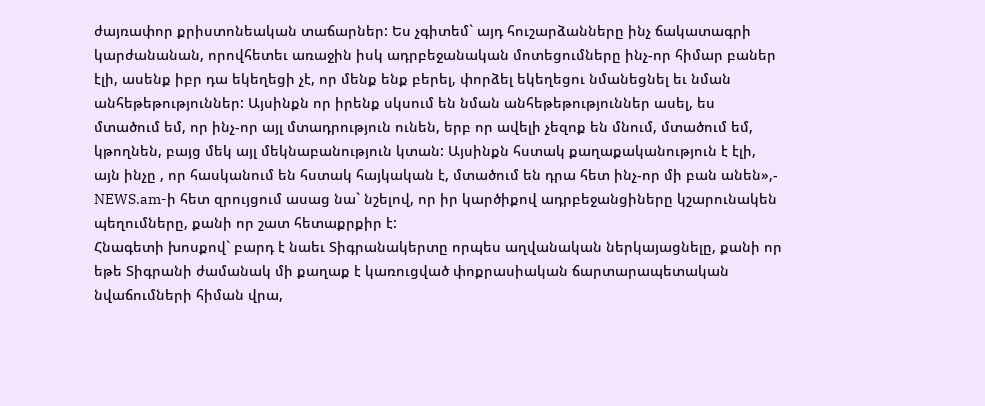ժայռափոր քրիստոնեական տաճարներ: Ես չգիտեմ` այդ հուշարձանները ինչ ճակատագրի կարժանանան, որովհետեւ առաջին իսկ ադրբեջանական մոտեցումները ինչ-որ հիմար բաներ էլի, ասենք իբր դա եկեղեցի չէ, որ մենք ենք բերել, փորձել եկեղեցու նմանեցնել եւ նման անհեթեթություններ: Այսինքն որ իրենք սկսում են նման անհեթեթություններ ասել, ես մտածում եմ, որ ինչ-որ այլ մտադրություն ունեն, երբ որ ավելի չեզոք են մնում, մտածում եմ, կթողնեն, բայց մեկ այլ մեկնաբանություն կտան: Այսինքն հստակ քաղաքականություն է էլի, այն ինչը , որ հասկանում են հստակ հայկական է, մտածում են դրա հետ ինչ-որ մի բան անեն»,- NEWS.am-ի հետ զրույցում ասաց նա` նշելով, որ իր կարծիքով ադրբեջանցիները կշարունակեն պեղումները, քանի որ շատ հետաքրքիր է:
Հնագետի խոսքով` բարդ է նաեւ Տիգրանակերտը որպես աղվանական ներկայացնելը, քանի որ եթե Տիգրանի ժամանակ մի քաղաք է կառուցված փոքրասիական ճարտարապետական նվաճումների հիման վրա,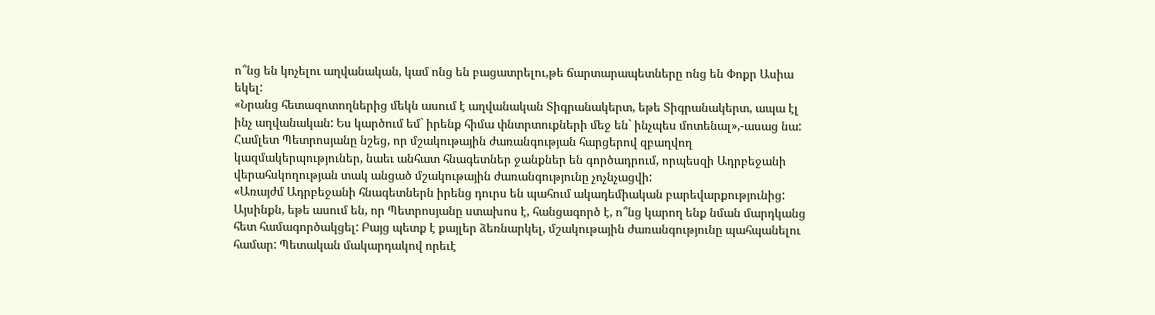ո՞նց են կոչելու աղվանական, կամ ոնց են բացատրելու,թե ճարտարապետները ոնց են Փոքր Ասիա եկել:
«Նրանց հետազոտողներից մեկն ասում է աղվանական Տիգրանակերտ, եթե Տիգրանակերտ, ապա էլ ինչ աղվանական: Ես կարծում եմ` իրենք հիմա փնտրտուքների մեջ են` ինչպես մոտենալ»,-ասաց նա:
Համլետ Պետրոսյանը նշեց, որ մշակութային ժառանգության հարցերով զբաղվող կազմակերպություներ, նաեւ անհատ հնագետներ ջանքներ են գործադրում, որպեսզի Ադրբեջանի վերահսկողության տակ անցած մշակութային ժառանգությունը չոչնչացվի:
«Առայժմ Ադրբեջանի հնագետներն իրենց դուրս են պահում ակադեմիական բարեվարքությունից: Այսինքն, եթե ասում են, որ Պետրոսյանը ստախոս է, հանցագործ է, ո՞նց կարող ենք նման մարդկանց հետ համագործակցել: Բայց պետք է քայլեր ձեռնարկել, մշակութային ժառանգությունը պահպանելու համար: Պետական մակարդակով որեւէ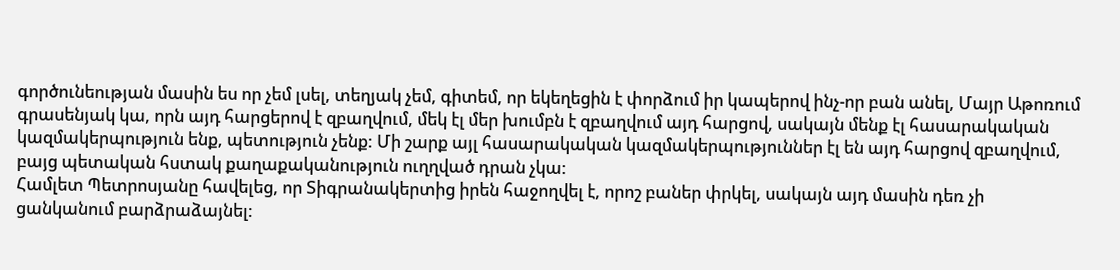գործունեության մասին ես որ չեմ լսել, տեղյակ չեմ, գիտեմ, որ եկեղեցին է փորձում իր կապերով ինչ-որ բան անել, Մայր Աթոռում գրասենյակ կա, որն այդ հարցերով է զբաղվում, մեկ էլ մեր խումբն է զբաղվում այդ հարցով, սակայն մենք էլ հասարակական կազմակերպություն ենք, պետություն չենք: Մի շարք այլ հասարակական կազմակերպություններ էլ են այդ հարցով զբաղվում, բայց պետական հստակ քաղաքականություն ուղղված դրան չկա:
Համլետ Պետրոսյանը հավելեց, որ Տիգրանակերտից իրեն հաջողվել է, որոշ բաներ փրկել, սակայն այդ մասին դեռ չի ցանկանում բարձրաձայնել: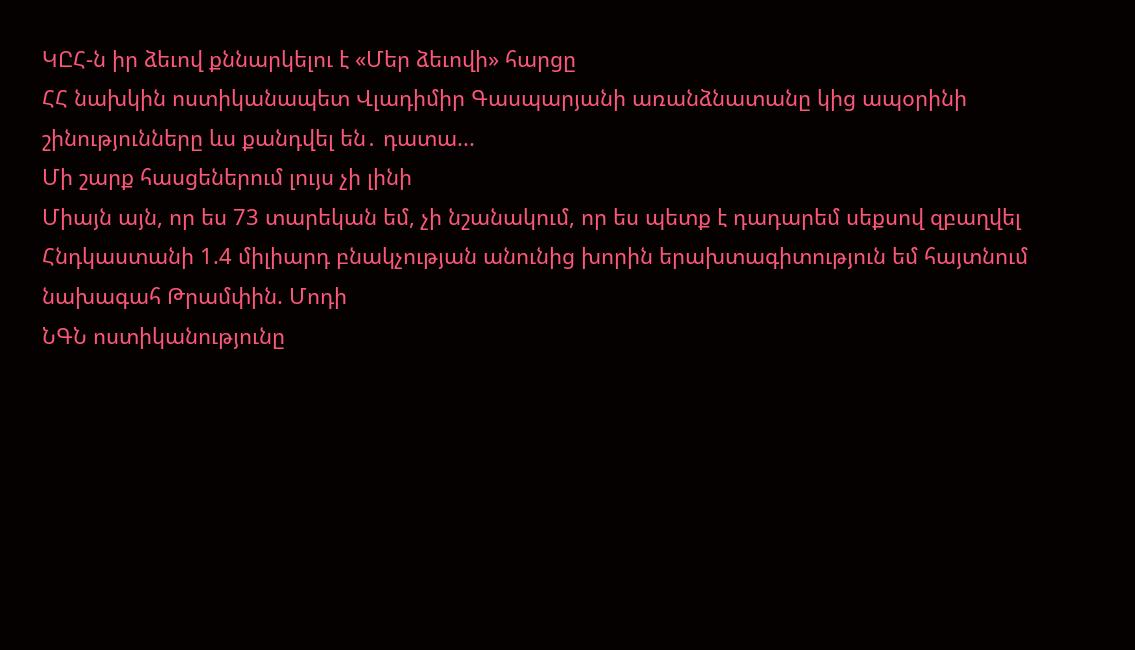ԿԸՀ-ն իր ձեւով քննարկելու է «Մեր ձեւովի» հարցը
ՀՀ նախկին ոստիկանապետ Վլադիմիր Գասպարյանի առանձնատանը կից ապօրինի շինությունները ևս քանդվել են․ դատա...
Մի շարք հասցեներում լույս չի լինի
Միայն այն, որ ես 73 տարեկան եմ, չի նշանակում, որ ես պետք է դադարեմ սեքսով զբաղվել
Հնդկաստանի 1.4 միլիարդ բնակչության անունից խորին երախտագիտություն եմ հայտնում նախագահ Թրամփին. Մոդի
ՆԳՆ ոստիկանությունը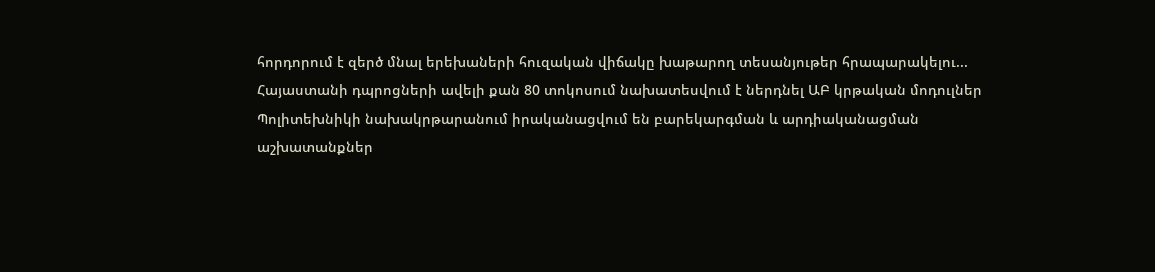հորդորում է զերծ մնալ երեխաների հուզական վիճակը խաթարող տեսանյութեր հրապարակելու...
Հայաստանի դպրոցների ավելի քան 80 տոկոսում նախատեսվում է ներդնել ԱԲ կրթական մոդուլներ
Պոլիտեխնիկի նախակրթարանում իրականացվում են բարեկարգման և արդիականացման աշխատանքներ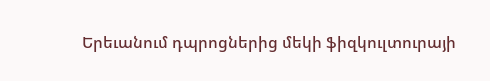Երեւանում դպրոցներից մեկի ֆիզկուլտուրայի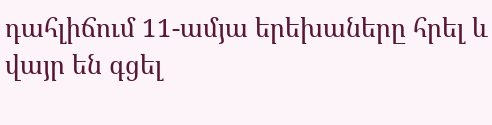դահլիճում 11-ամյա երեխաները հրել և վայր են գցել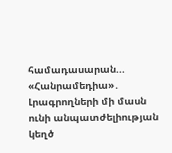համադասարան...
«Հանրամեդիա»․ Լրագրողների մի մասն ունի անպատժելիության կեղծ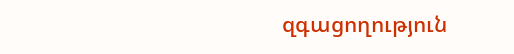զգացողություն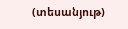(տեսանյութ)